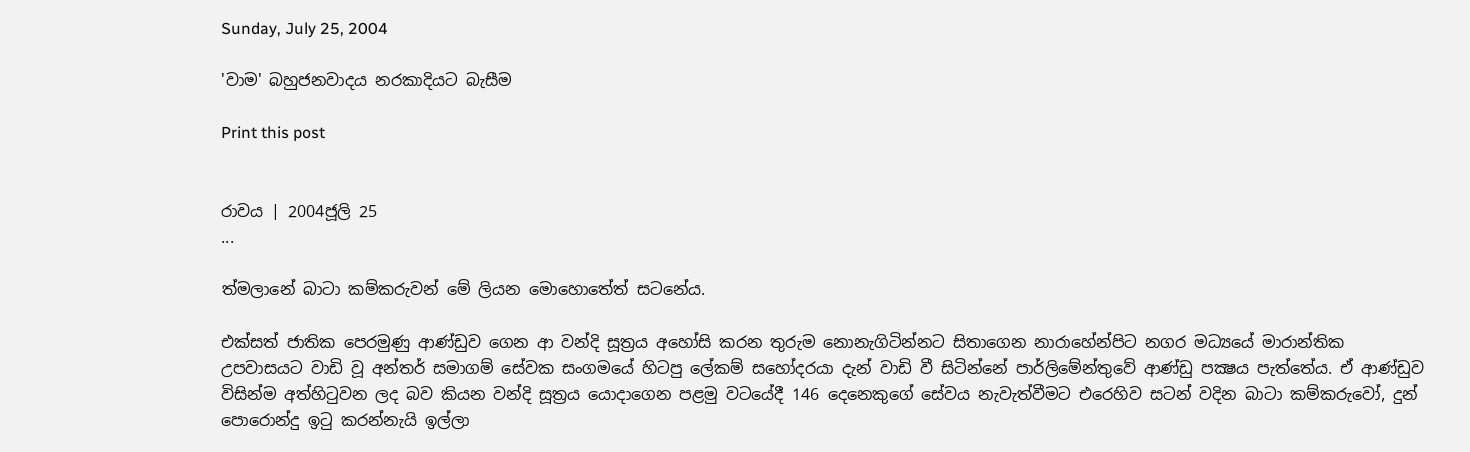Sunday, July 25, 2004

'වාම' බහුජනවාදය නරකාදියට බැසීම

Print this post


රාවය | 2004ජූලි 25
...

ත්මලානේ බාටා කම්කරුවන් මේ ලියන මොහොතේත් සටනේය.

එක්සත් ජාතික පෙරමුණු ආණ්ඩුව ගෙන ආ වන්දි සූත්‍රය අහෝසි කරන තුරුම නොනැගිටින්නට සිතාගෙන නාරාහේන්පිට නගර මධ්‍යයේ මාරාන්තික උපවාසයට වාඩි වූ අන්තර් සමාගම් සේවක සංගමයේ හිටපු ලේකම් සහෝදරයා දැන් වාඩි වී සිටින්නේ පාර්ලිමේන්තුවේ ආණ්ඩු පක්‍ෂය පැත්තේය. ඒ ආණ්ඩුව විසින්ම අත්හිටුවන ලද බව කියන වන්දි සූත්‍රය යොදාගෙන පළමු වටයේදී 146 දෙනෙකුගේ සේවය නැවැත්වීමට එරෙහිව සටන් වදින බාටා කම්කරුවෝ, දුන් පොරොන්දු ඉටු කරන්නැයි ඉල්ලා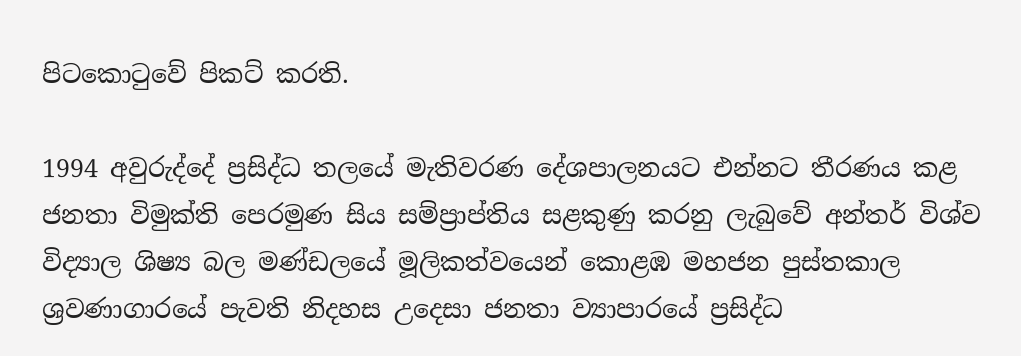පිටකොටුවේ පිකට් කරති.

1994 අවුරුද්දේ ප්‍රසිද්ධ තලයේ මැතිවරණ දේශපාලනයට එන්නට තීරණය කළ ජනතා විමුක්ති පෙරමුණ සිය සම්ප්‍රාප්තිය සළකුණු කරනු ලැබුවේ අන්තර් විශ්ව විද්‍යාල ශිෂ්‍ය බල මණ්ඩලයේ මූලිකත්වයෙන් කොළඹ මහජන පුස්තකාල ශ්‍රවණාගාරයේ පැවති නිදහස උදෙසා ජනතා ව්‍යාපාරයේ ප්‍රසිද්ධ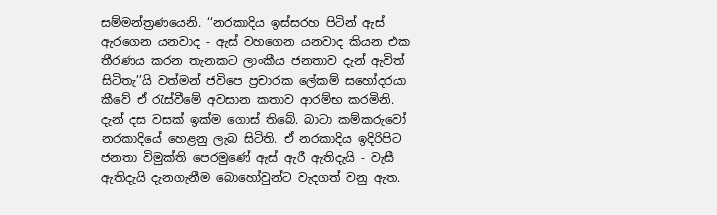සම්මන්ත්‍රණයෙනි. ‘‘නරකාදිය ඉස්සරහ පිටින් ඇස් ඇරගෙන යනවාද - ඇස් වහගෙන යනවාද කියන එක තීරණය කරන තැනකට ලාංකීය ජනතාව දැන් ඇවිත් සිටිතැ’’යි වත්මන් ජවිපෙ ප්‍රචාරක ලේකම් සහෝදරයා කීවේ ඒ රැස්වීමේ අවසාන කතාව ආරම්භ කරමිනි. දැන් දස වසක් ඉක්ම ගොස් තිබේ. බාටා කම්කරුවෝ නරකාදියේ හෙළනු ලැබ සිටිති. ඒ නරකාදිය ඉදිරිපිට ජනතා විමුක්ති පෙරමුණේ ඇස් ඇරී ඇතිදැයි - වැසී ඇතිදැයි දැනගැනීම බොහෝවුන්ට වැදගත් වනු ඇත.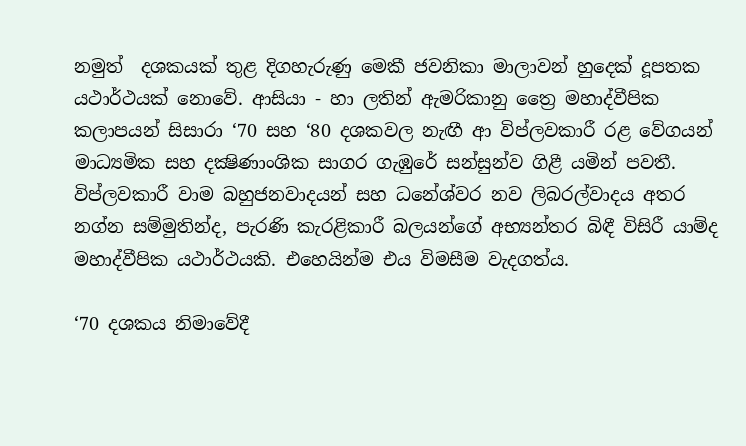නමුත්  දශකයක් තුළ දිගහැරුණු මෙකී ජවනිකා මාලාවන් හුදෙක් දූපතක යථාර්ථයක් නොවේ. ආසියා - හා ලතින් ඇමරිකානු ත්‍රෛ මහාද්වීපික කලාපයන් සිසාරා ‘70 සහ ‘80 දශකවල නැඟී ආ විප්ලවකාරී රළ වේගයන් මාධ්‍යමික සහ දක්‍ෂිණාංශික සාගර ගැඹුරේ සන්සුන්ව ගිළී යමින් පවතී. විප්ලවකාරී වාම බහුජනවාදයන් සහ ධනේශ්වර නව ලිබරල්වාදය අතර නග්න සම්මුතින්ද, පැරණි කැරළිකාරී බලයන්ගේ අභ්‍යන්තර බිඳී විසිරී යාම්ද මහාද්වීපික යථාර්ථයකි. එහෙයින්ම එය විමසීම වැදගත්ය.

‘70 දශකය නිමාවේදී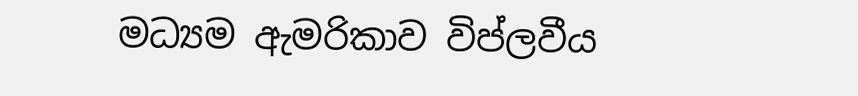මධ්‍යම ඇමරිකාව විප්ලවීය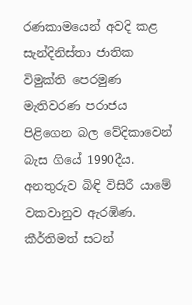රණකාමයෙන් අවදි කළ සැන්දිනිස්තා ජාතික විමුක්ති පෙරමුණ මැතිවරණ පරාජය පිළිගෙන බල වේදිකාවෙන් බැස ගියේ 1990දීය. අනතුරුව බිඳි විසිරී යාමේ වකවානුව ඇරඹිණ. කීර්තිමත් සටන්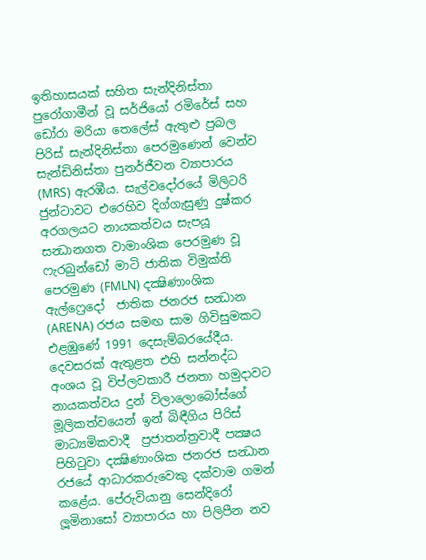ඉතිහාසයක් සහිත සැන්දිනිස්තා පුරෝගාමීන් වූ සර්ජියෝ රමිරේස් සහ ඩෝරා මරියා තෙලේස් ඇතුළු ප්‍රබල පිරිස් සැන්දිනිස්තා පෙරමුණෙන් වෙන්ව සැන්ඩිනිස්තා පුනර්ජීවන ව්‍යාපාරය (MRS) ඇරඹීය. සැල්වදෝරයේ මිලිටරි ජුන්ටාවට එරෙහිව දිග්ගැසුණු දුෂ්කර අරගලයට නායකත්වය සැපයූ සන්‍ධානගත වාමාංශික පෙරමුණ වූ ෆැරබුන්ඩෝ මාටි ජාතික විමුක්ති පෙරමුණ (FMLN) දක්‍ෂිණාංශික ඇල්ෆ්‍රෙදෝ  ජාතික ජනරජ සන්‍ධාන (ARENA) රජය සමඟ සාම ගිවිසුමකට එළඹුණේ 1991 දෙසැම්බරයේදීය. දෙවසරක් ඇතුළත එහි සන්නද්ධ අංශය වූ විප්ලවකාරී ජනතා හමුදාවට නායකත්වය දුන් විලාලොබෝස්ගේ මූලිකත්වයෙන් ඉන් බිඳීගිය පිරිස් මාධ්‍යමිකවාදී  ප්‍රජාතන්ත්‍රවාදී පක්‍ෂය පිහිටුවා දක්‍ෂිණාංශික ජනරජ සන්‍ධාන රජයේ ආධාරකරුවෙකු දක්වාම ගමන් කළේය. පේරුවියානු සෙන්දිරෝ ලූමිනාසෝ ව්‍යාපාරය හා පිලිපීන නව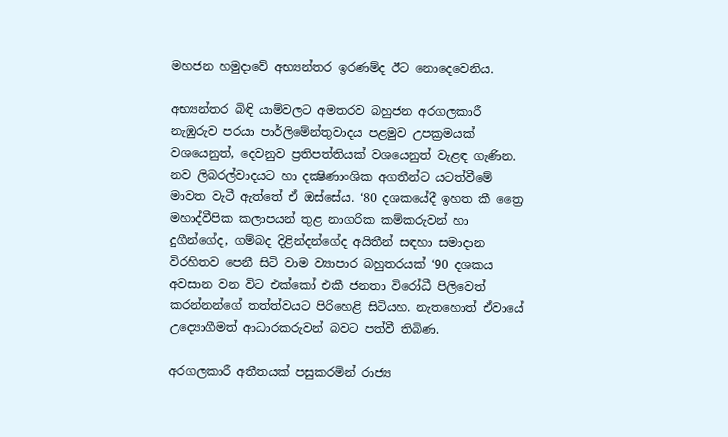මහජන හමුදාවේ අභ්‍යන්තර ඉරණම්ද ඊට නොදෙවෙනිය.

අභ්‍යන්තර බිඳි යාම්වලට අමතරව බහුජන අරගලකාරී නැඹුරුව පරයා පාර්ලිමේන්තුවාදය පළමුව උපක්‍රමයක් වශයෙනුත්, දෙවනුව ප්‍රතිපත්තියක් වශයෙනුත් වැළඳ ගැණින. නව ලිබරල්වාදයට හා දක්‍ෂිණාංශික අගතීන්ට යටත්වීමේ මාවත වැටී ඇත්තේ ඒ ඔස්සේය. ‘80 දශකයේදී ඉහත කී ත්‍රෛ මහාද්වීපික කලාපයන් තුළ නාගරික කම්කරුවන් හා දුගීන්ගේද, ගම්බද දිළින්දන්ගේද අයිතීන් සඳහා සමාදාන විරහිතව පෙනී සිටි වාම ව්‍යාපාර බහුතරයක් ‘90 දශකය අවසාන වන විට එක්කෝ එකී ජනතා විරෝධී පිලිවෙත් කරන්නන්ගේ තත්ත්වයට පිරිහෙළි සිටියහ. නැතහොත් ඒවායේ උද්‍යොගීමත් ආධාරකරුවන් බවට පත්වී තිබිණ.

අරගලකාරී අතීතයක් පසුකරමින් රාජ්‍ය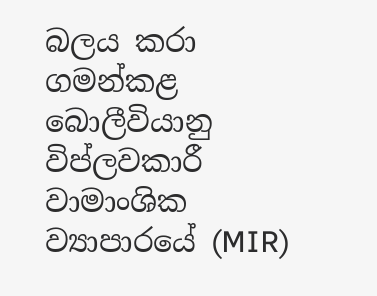බලය කරා ගමන්කළ බොලීවියානු විප්ලවකාරී වාමාංශික ව්‍යාපාරයේ (MIR)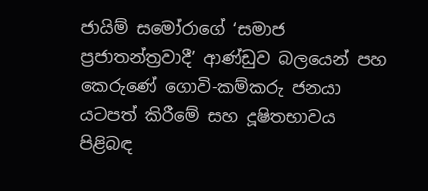ජායිම් සමෝරාගේ ‘සමාජ ප්‍රජාතන්ත්‍රවාදී’ ආණ්ඩුව බලයෙන් පහ කෙරුණේ ගොවි-කම්කරු ජනයා යටපත් කිරීමේ සහ දූෂිතභාවය පිළිබඳ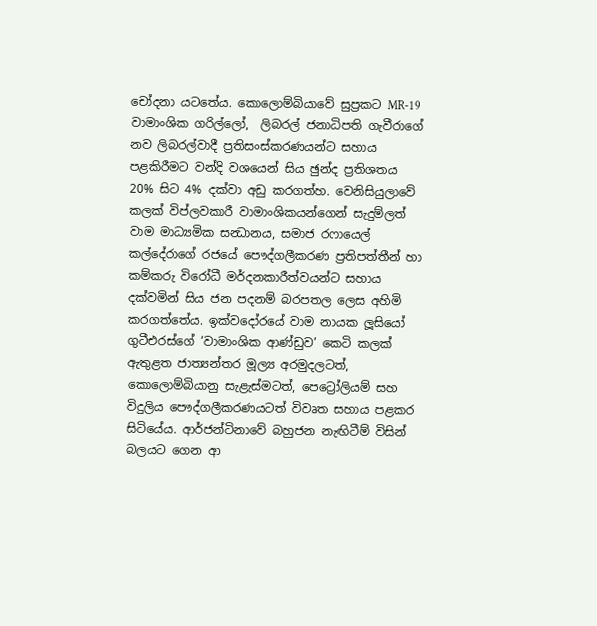චෝදනා යටතේය. කොලොම්බියාවේ සුප්‍රකට MR-19 වාමාංශික ගරිල්ලෝ,  ලිබරල් ජනාධිපති ගැවීරාගේ නව ලිබරල්වාදී ප්‍රතිසංස්කරණයන්ට සහාය පළකිරීමට වන්දි වශයෙන් සිය ඡුන්ද ප්‍රතිශතය 20% සිට 4% දක්වා අඩු කරගත්හ. වෙනිසියුලාවේ කලක් විප්ලවකාරී වාමාංශිකයන්ගෙන් සැදුම්ලත් වාම මාධ්‍යමික සන්‍ධානය, සමාජ රෆායෙල් කල්දේරාගේ රජයේ පෞද්ගලීකරණ ප්‍රතිපත්තීන් හා කම්කරු විරෝධී මර්දනකාරීත්වයන්ට සහාය දක්වමින් සිය ජන පදනම් බරපතල ලෙස අහිමි කරගත්තේය. ඉක්වදෝරයේ වාම නායක ලූසියෝ ගුටීඑරස්ගේ ‘වාමාංශික ආණ්ඩුව’ කෙටි කලක් ඇතුළත ජාත්‍යන්තර මූල්‍ය අරමුදලටත්, කොලොම්බියානු සැළැස්මටත්, පෙට්‍රෝලියම් සහ විදුලිය පෞද්ගලීකරණයටත් විවෘත සහාය පළකර සිටියේය. ආර්ජන්ටිනාවේ බහුජන නැඟිටීම් විසින් බලයට ගෙන ආ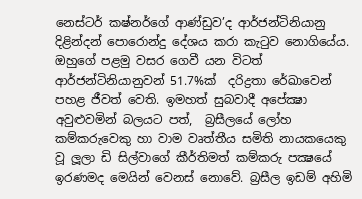නෙස්ටර් කෂ්නර්ගේ ආණ්ඩුව’ද ආර්ජන්ටිනියානු දිළින්දන් පොරොන්දු දේශය කරා කැටුව නොගියේය. ඔහුගේ පළමු වසර ගෙවී යන විටත් ආර්ජන්ටිනියානුවන් 51.7%ක්  දරිද්‍රතා රේඛාවෙන් පහළ ජීවත් වෙති. ඉමහත් සුබවාදී අපේක්‍ෂා අවුළුවමින් බලයට පත්,  බ්‍රසීලයේ ලෝහ කම්කරුවෙකු හා වාම වෘත්තීය සමිති නායකයෙකු වූ ලූලා ඩි සිල්වාගේ කීර්තිමත් කම්කරු පක්‍ෂයේ ඉරණමද මෙයින් වෙනස් නොවේ. බ්‍රසීල ඉඩම් අහිමි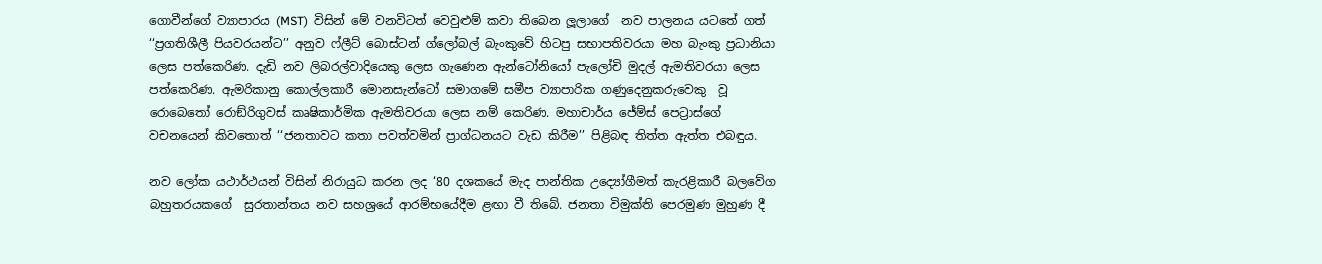ගොවීන්ගේ ව්‍යාපාරය (MST)  විසින් මේ වනවිටත් වෙවුළුම් කවා තිබෙන ලූලාගේ  නව පාලනය යටතේ ගත් ‘‘ප්‍රගතිශීලී පියවරයන්ට’’ අනුව ෆ්ලීට් බොස්ටන් ග්ලෝබල් බැංකුවේ හිටපු සභාපතිවරයා මහ බැංකු ප්‍රධානියා ලෙස පත්කෙරිණ. දැඩි නව ලිබරල්වාදියෙකු ලෙස ගැණෙන ඇන්ටෝනියෝ පැලෝචි මුදල් ඇමතිවරයා ලෙස පත්කෙරිණ. ඇමරිකානු කොල්ලකාරී මොනසැන්ටෝ සමාගමේ සමීප ව්‍යාපාරික ගණුදෙනුකරුවෙකු  වූ රොබෙතෝ රොඞ්රිගුවස් කෘෂිකාර්මික ඇමතිවරයා ලෙස නම් කෙරිණ. මහාචාර්ය ජේම්ස් පෙට්‍රාස්ගේ වචනයෙන් කිවතොත් ‘‘ජනතාවට කතා පවත්වමින් ප්‍රාග්ධනයට වැඩ කිරීම’’ පිළිබඳ තිත්ත ඇත්ත එබඳුය.

නව ලෝක යථාර්ථයන් විසින් නිරායුධ කරන ලද ‘80 දශකයේ මැද පාන්තික උද්‍යෝගීමත් කැරළිකාරී බලවේග බහුතරයකගේ  සුරතාන්තය නව සහශ්‍රයේ ආරම්භයේදීම ළඟා වී තිබේ. ජනතා විමුක්ති පෙරමුණ මුහුණ දී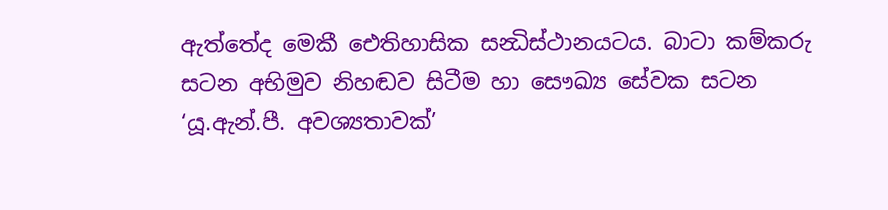ඇත්තේද මෙකී ඓතිහාසික සන්‍ධිස්ථානයටය. බාටා කම්කරු සටන අභිමුව නිහඬව සිටීම හා සෞඛ්‍ය සේවක සටන ‘යූ.ඇන්.පී. අවශ්‍යතාවක්’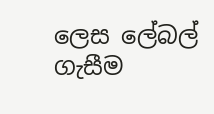ලෙස ලේබල් ගැසීම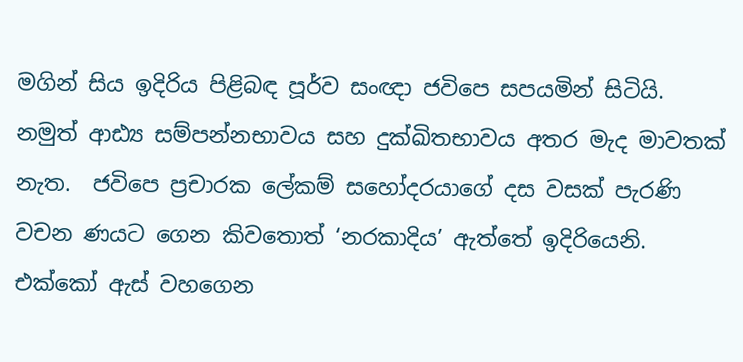මගින් සිය ඉදිරිය පිළිබඳ පූර්ව සංඥා ජවිපෙ සපයමින් සිටියි. නමුත් ආඪ්‍ය සම්පන්නභාවය සහ දුක්ඛිතභාවය අතර මැද මාවතක් නැත.  ජවිපෙ ප්‍රචාරක ලේකම් සහෝදරයාගේ දස වසක් පැරණි වචන ණයට ගෙන කිවතොත් ‘නරකාදිය’ ඇත්තේ ඉදිරියෙනි. එක්කෝ ඇස් වහගෙන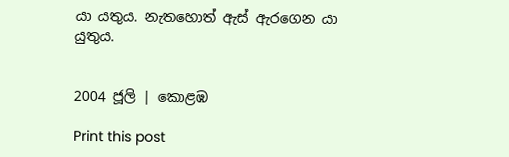යා යතුය. නැතහොත් ඇස් ඇරගෙන යා යුතුය.


2004 ජූලි | කොළඹ

Print this post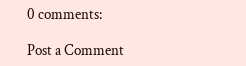0 comments:

Post a Comment